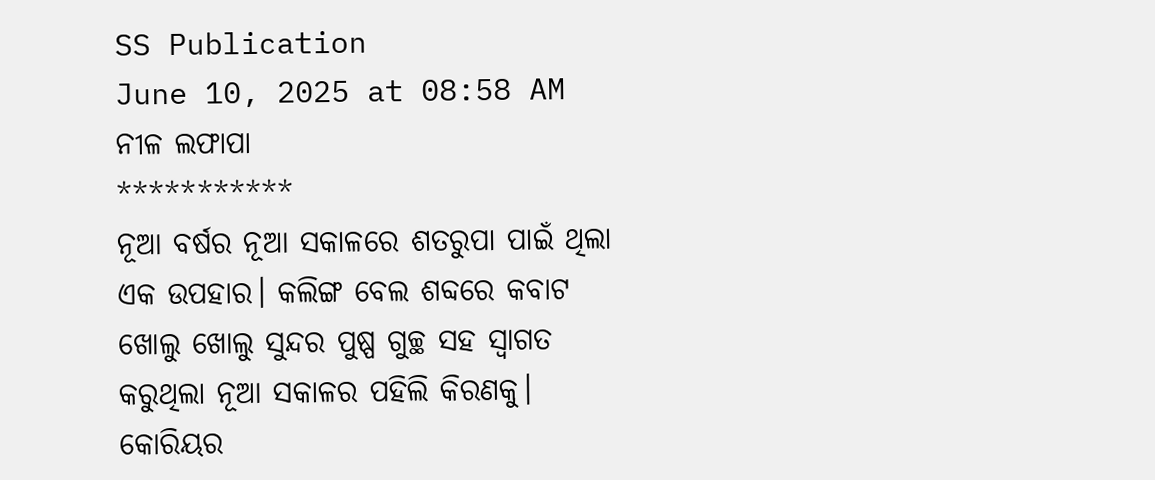SS Publication
June 10, 2025 at 08:58 AM
ନୀଳ ଲଫାପା
***********
ନୂଆ ବର୍ଷର ନୂଆ ସକାଳରେ ଶତରୁପା ପାଇଁ ଥିଲା ଏକ ଉପହାର। କଲିଙ୍ଗ ବେଲ ଶବ୍ଦରେ କବାଟ ଖୋଲୁ ଖୋଲୁ ସୁନ୍ଦର ପୁଷ୍ପ ଗୁଚ୍ଛ ସହ ସ୍ବାଗତ କରୁଥିଲା ନୂଆ ସକାଳର ପହିଲି କିରଣକୁ। କୋରିୟର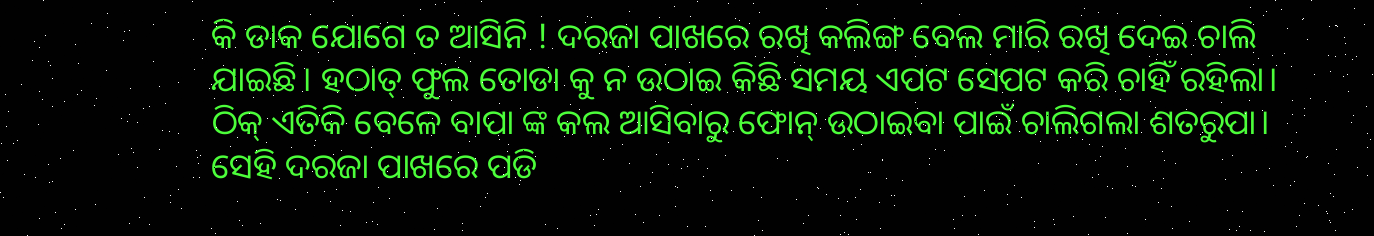କି ଡାକ ଯୋଗେ ତ ଆସିନି ! ଦରଜା ପାଖରେ ରଖି କଲିଙ୍ଗ ବେଲ ମାରି ରଖି ଦେଇ ଚାଲି ଯାଇଛି। ହଠାତ୍ ଫୁଲ ତୋଡା କୁ ନ ଉଠାଇ କିଛି ସମୟ ଏପଟ ସେପଟ କରି ଚାହିଁ ରହିଲା। ଠିକ୍ ଏତିକି ବେଳେ ବାପା ଙ୍କ କଲ ଆସିବାରୁ ଫୋନ୍ ଉଠାଇବା ପାଇଁ ଚାଲିଗଲା ଶତରୁପା। ସେହି ଦରଜା ପାଖରେ ପଡି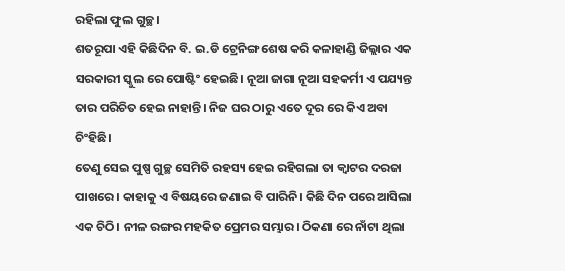ରହିଲା ଫୁଲ ଗୁଚ୍ଛ।
ଶତରୂପା ଏହି କିଛିଦିନ ବି. ଇ.ଡି ଟ୍ରେନିଙ୍ଗ ଶେଷ କରି କଳାହାଣ୍ଡି ଜିଲ୍ଲାର ଏକ ସରକାରୀ ସ୍କୁଲ ରେ ପୋଷ୍ଟିଂ ହେଇଛି। ନୂଆ ଜାଗା ନୂଆ ସହକର୍ମୀ ଏ ପଯ୍ୟନ୍ତ ତାର ପରିଚିତ ହେଇ ନାହାନ୍ତି। ନିଜ ଘର ଠାରୁ ଏତେ ଦୂର ରେ କିଏ ଅବା ଚିଂହିଛି।
ତେଣୁ ସେଇ ପୁଷ୍ପ ଗୁଚ୍ଛ ସେମିତି ରହସ୍ୟ ହେଇ ରହିଗଲା ତା କ୍ୱାଟର ଦରଜା ପାଖରେ। କାହାକୁ ଏ ବିଷୟରେ ଜଣାଇ ବି ପାରିନି। କିଛି ଦିନ ପରେ ଆସିଲା ଏକ ଚିଠି। ନୀଳ ରଙ୍ଗର ମହକିତ ପ୍ରେମର ସମ୍ଭାର। ଠିକଣା ରେ ନାଁଟା ଥିଲା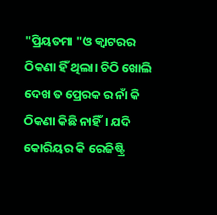"ପ୍ରିୟତମା "ଓ କ୍ୱାଟରର ଠିକଣା ହିଁ ଥିଲା। ଚିଠି ଖୋଲି ଦେଖ ତ ପ୍ରେରକ ର ନାଁ କି ଠିକଣା କିଛି ନାହିଁ। ଯଦି କୋରିୟର କି ରେଜିଷ୍ଟ୍ରି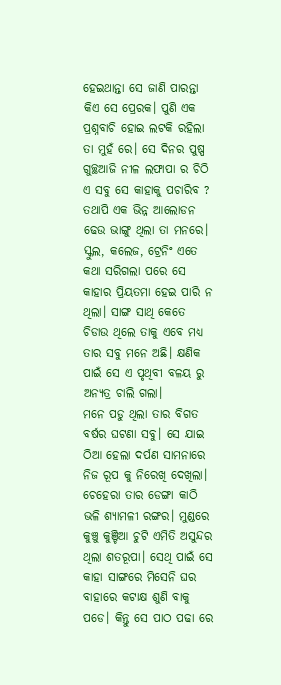ହେଇଥାନ୍ତା ସେ ଜାଣି ପାରନ୍ତା କିଏ ସେ ପ୍ରେରକ। ପୁଣି ଏକ ପ୍ରଶ୍ନବାଚି ହୋଇ ଲଟକି ରହିଲା ତା ମୁହଁ ରେ। ସେ ଦିନର ପୁଷ୍ପ ଗୁଚ୍ଛଆଜି ନୀଳ ଲଫାପା ର ଚିଠି ଏ ସବୁ ସେ କାହାକୁ ପଚାରିବ ? ତଥାପି ଏକ ଭିନ୍ନ ଆଲୋଡନ ଢେଉ ଭାଙ୍ଗୁ ଥିଲା ତା ମନରେ। ସ୍କୁଲ, କଲେଜ, ଟ୍ରେନିଂ ଏତେ କଥା ସରିଗଲା ପରେ ସେ କାହାର ପ୍ରିୟତମା ହେଇ ପାରି ନ ଥିଲା। ସାଙ୍ଗ ସାଥି କେତେ ଚିଡାଉ ଥିଲେ ତାକୁ ଏବେ ମଧ୍ୟ ତାର ସବୁ ମନେ ଅଛି। କ୍ଷଣିକ ପାଇଁ ସେ ଏ ପୃଥିବୀ ବଳୟ ରୁ ଅନ୍ୟତ୍ର ଚାଲି ଗଲା।
ମନେ ପଡୁ ଥିଲା ତାର ବିଗତ ବର୍ଷର ଘଟଣା ସବୁ। ସେ ଯାଇ ଠିଆ ହେଲା ଦର୍ପଣ ସାମନାରେ ନିଜ ରୂପ କୁ ନିରେଖି ଦେଖିଲା। ଚେହେରା ତାର ଡେଙ୍ଗା କାଠି ଭଳି ଶ୍ୟାମଳୀ ରଙ୍ଗର। ମୁଣ୍ଡରେ କୁଞ୍ଚୁ କୁଞ୍ଚିଆ ଚୁଟି ଏମିତି ଅସୁନ୍ଦର ଥିଲା ଶତରୂପା। ସେଥି ପାଇଁ ସେ କାହା ସାଙ୍ଗରେ ମିସେନି ଘର ବାହାରେ କଟାକ୍ଷ ଶୁଣି ବାକୁ ପଡେ। କିନ୍ତୁ ସେ ପାଠ ପଢା ରେ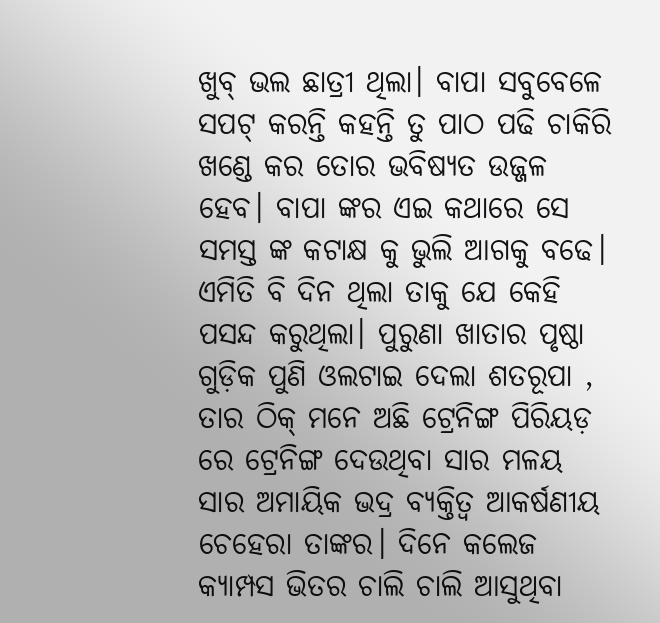ଖୁବ୍ ଭଲ ଛାତ୍ରୀ ଥିଲା। ବାପା ସବୁବେଳେ ସପଟ୍ କରନ୍ତି କହନ୍ତି ତୁ ପାଠ ପଢି ଚାକିରି ଖଣ୍ଡେ କର ତୋର ଭବିଷ୍ୟତ ଉଜ୍ଜଳ ହେବ। ବାପା ଙ୍କର ଏଇ କଥାରେ ସେ ସମସ୍ତ ଙ୍କ କଟାକ୍ଷ କୁ ଭୁଲି ଆଗକୁ ବଢେ।
ଏମିତି ବି ଦିନ ଥିଲା ତାକୁ ଯେ କେହି ପସନ୍ଦ କରୁଥିଲା। ପୁରୁଣା ଖାତାର ପୃଷ୍ଠା ଗୁଡ଼ିକ ପୁଣି ଓଲଟାଇ ଦେଲା ଶତରୂପା , ତାର ଠିକ୍ ମନେ ଅଛି ଟ୍ରେନିଙ୍ଗ ପିରିୟଡ଼ ରେ ଟ୍ରେନିଙ୍ଗ ଦେଉଥିବା ସାର ମଳୟ ସାର ଅମାୟିକ ଭଦ୍ର ବ୍ୟକ୍ତିତ୍ଵ ଆକର୍ଷଣୀୟ ଚେହେରା ତାଙ୍କର। ଦିନେ କଲେଜ କ୍ୟାମ୍ପସ ଭିତର ଚାଲି ଚାଲି ଆସୁଥିବା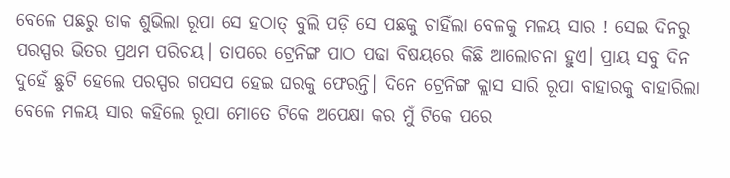ବେଳେ ପଛରୁ ଡାକ ଶୁଭିଲା ରୂପା ସେ ହଠାତ୍ ବୁଲି ପଡ଼ି ସେ ପଛକୁ ଚାହିଁଲା ବେଳକୁ ମଳୟ ସାର ! ସେଇ ଦିନରୁ ପରସ୍ପର ଭିତର ପ୍ରଥମ ପରିଚୟ। ତାପରେ ଟ୍ରେନିଙ୍ଗ ପାଠ ପଢା ବିଷୟରେ କିଛି ଆଲୋଚନା ହୁଏ। ପ୍ରାୟ ସବୁ ଦିନ ଦୁହେଁ ଛୁଟି ହେଲେ ପରସ୍ପର ଗପସପ ହେଇ ଘରକୁ ଫେରନ୍ତି। ଦିନେ ଟ୍ରେନିଙ୍ଗ କ୍ଲାସ ସାରି ରୂପା ବାହାରକୁ ବାହାରିଲା ବେଳେ ମଳୟ ସାର କହିଲେ ରୂପା ମୋତେ ଟିକେ ଅପେକ୍ଷା କର ମୁଁ ଟିକେ ପରେ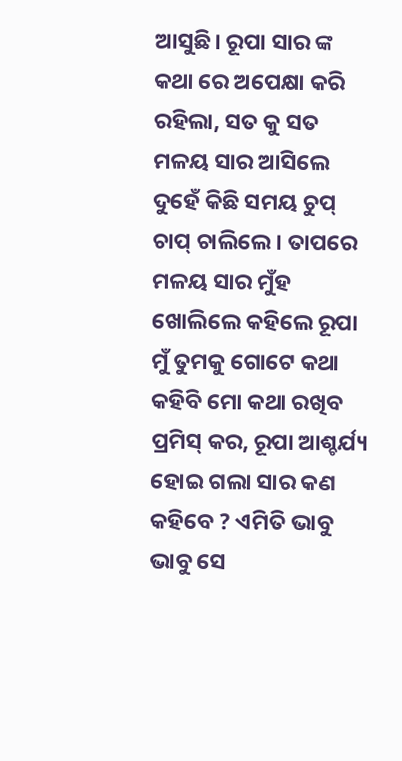ଆସୁଛି। ରୂପା ସାର ଙ୍କ କଥା ରେ ଅପେକ୍ଷା କରି ରହିଲା, ସତ କୁ ସତ ମଳୟ ସାର ଆସିଲେ ଦୁହେଁ କିଛି ସମୟ ଚୁପ୍ ଚାପ୍ ଚାଲିଲେ। ତାପରେ ମଳୟ ସାର ମୁଁହ ଖୋଲିଲେ କହିଲେ ରୂପା ମୁଁ ତୁମକୁ ଗୋଟେ କଥା କହିବି ମୋ କଥା ରଖିବ ପ୍ରମିସ୍ କର, ରୂପା ଆଶ୍ଚର୍ଯ୍ୟ ହୋଇ ଗଲା ସାର କଣ କହିବେ ? ଏମିତି ଭାବୁ ଭାବୁ ସେ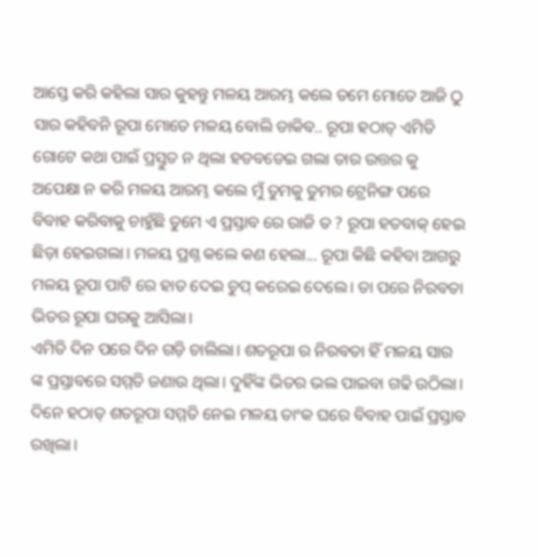ଆସ୍ତେ କରି କହିଲା ସାର କୁହନ୍ତୁ ମଳୟ ଆରମ୍ଭ କଲେ ତମେ ମୋତେ ଆଜି ଠୁ ସାର କହିବନି ରୂପା ମୋତେ ମଳୟ ବୋଲି ଡାକିବ.. ରୂପା ହଠାତ୍ ଏମିତି ଗୋଟେ କଥା ପାଇଁ ପ୍ରସ୍ତୁତ ନ ଥିଲା ହଡବଡେଇ ଗଲା ତାର ଉତ୍ତର କୁ ଅପେକ୍ଷା ନ କରି ମଳୟ ଆରମ୍ଭ କଲେ ମୁଁ ତୁମକୁ ତୁମର ଟ୍ରେନିଙ୍ଗ ପରେ ବିବାହ କରିବାକୁ ଚାହୁଁଛି ତୁମେ ଏ ପ୍ରସ୍ତାବ ରେ ରାଜି ତ ? ରୂପା ହତବାକ୍ ହେଇ ଛିଡ଼ା ହେଇଗଲା। ମଳୟ ପ୍ରଶ୍ନ କଲେ କଣ ହେଲା... ରୂପା କିଛି କହିବା ଆଗରୁ ମଳୟ ରୂପା ପାଟି ରେ ହାତ ଦେଇ ଚୁପ୍ କରେଇ ଦେଲେ। ତା ପରେ ନିରବତା ଭିତର ରୂପା ଘରକୁ ଆସିଲା।
ଏମିତି ଦିନ ପରେ ଦିନ ଗଡ଼ି ଚାଲିଲା। ଶତରୂପା ର ନିରବତା ହିଁ ମଳୟ ସାର ଙ୍କ ପ୍ରସ୍ତାବରେ ସମ୍ମତି ଜଣାଉ ଥିଲା। ଦୁହିଁଙ୍କ ଭିତର ଭଲ ପାଇବା ଗଢି ଉଠିଲା। ଦିନେ ହଠାତ୍ ଶତରୂପା ସମ୍ମତି ନେଇ ମଳୟ ତାଂକ ଘରେ ବିବାହ ପାଇଁ ପ୍ରସ୍ତାବ ରଖିଲା।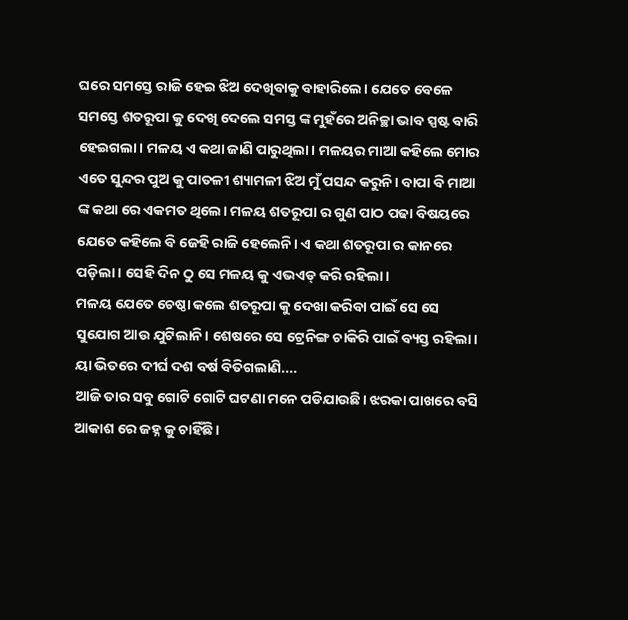ଘରେ ସମସ୍ତେ ରାଜି ହେଇ ଝିଅ ଦେଖିବାକୁ ବାହାରିଲେ। ଯେତେ ବେଳେ ସମସ୍ତେ ଶତରୂପା କୁ ଦେଖି ଦେଲେ ସମସ୍ତ ଙ୍କ ମୁହଁରେ ଅନିଚ୍ଛା ଭାବ ସ୍ପଷ୍ଟ ବାରି ହେଇଗଲା। ମଳୟ ଏ କଥା ଜାଣି ପାରୁଥିଲା। ମଳୟର ମାଆ କହିଲେ ମୋର ଏତେ ସୁନ୍ଦର ପୁଅ କୁ ପାତଳୀ ଶ୍ୟାମଳୀ ଝିଅ ମୁଁ ପସନ୍ଦ କରୁନି। ବାପା ବି ମାଆ ଙ୍କ କଥା ରେ ଏକମତ ଥିଲେ। ମଳୟ ଶତରୂପା ର ଗୁଣ ପାଠ ପଢା ବିଷୟରେ ଯେତେ କହିଲେ ବି ଜେହି ରାଜି ହେଲେନି। ଏ କଥା ଶତରୂପା ର କାନରେ ପଡ଼ିଲା। ସେହି ଦିନ ଠୁ ସେ ମଳୟ କୁ ଏଭଏଡ୍ କରି ରହିଲା।
ମଳୟ ଯେତେ ଚେଷ୍ଠା କଲେ ଶତରୂପା କୁ ଦେଖା କରିବା ପାଇଁ ସେ ସେ ସୁଯୋଗ ଆଉ ଯୁଟିଲାନି। ଶେଷରେ ସେ ଟ୍ରେନିଙ୍ଗ ଚାକିରି ପାଇଁ ବ୍ୟସ୍ତ ରହିଲା। ୟା ଭିତରେ ଦୀର୍ଘ ଦଶ ବର୍ଷ ବିତିଗଲାଣି....
ଆଜି ତାର ସବୁ ଗୋଟି ଗୋଟି ଘଟଣା ମନେ ପଡିଯାଉଛି। ଝରକା ପାଖରେ ବସି ଆକାଶ ରେ ଜହ୍ନ କୁ ଚାହିଁଛି।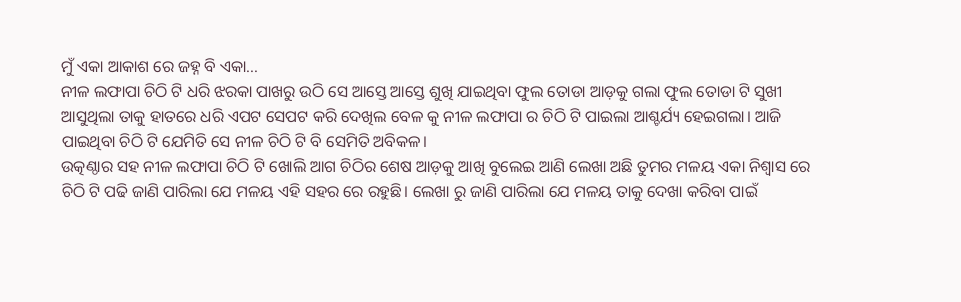ମୁଁ ଏକା ଆକାଶ ରେ ଜହ୍ନ ବି ଏକା...
ନୀଳ ଲଫାପା ଚିଠି ଟି ଧରି ଝରକା ପାଖରୁ ଉଠି ସେ ଆସ୍ତେ ଆସ୍ତେ ଶୁଖି ଯାଇଥିବା ଫୁଲ ତୋଡା ଆଡ଼କୁ ଗଲା ଫୁଲ ତୋଡା ଟି ସୁଖୀ ଆସୁଥିଲା ତାକୁ ହାତରେ ଧରି ଏପଟ ସେପଟ କରି ଦେଖିଲ ବେଳ କୁ ନୀଳ ଲଫାପା ର ଚିଠି ଟି ପାଇଲା ଆଶ୍ଚର୍ଯ୍ୟ ହେଇଗଲା। ଆଜି ପାଇଥିବା ଚିଠି ଟି ଯେମିତି ସେ ନୀଳ ଚିଠି ଟି ବି ସେମିତି ଅବିକଳ।
ଉତ୍କଣ୍ଠାର ସହ ନୀଳ ଲଫାପା ଚିଠି ଟି ଖୋଲି ଆଗ ଚିଠିର ଶେଷ ଆଡ଼କୁ ଆଖି ବୁଲେଇ ଆଣି ଲେଖା ଅଛି ତୁମର ମଳୟ ଏକା ନିଶ୍ଵାସ ରେ ଚିଠି ଟି ପଢି ଜାଣି ପାରିଲା ଯେ ମଳୟ ଏହି ସହର ରେ ରହୁଛି। ଲେଖା ରୁ ଜାଣି ପାରିଲା ଯେ ମଳୟ ତାକୁ ଦେଖା କରିବା ପାଇଁ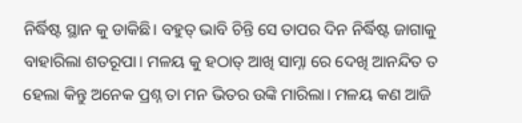ନିର୍ଦ୍ଧିଷ୍ଟ ସ୍ଥାନ କୁ ଡାକିଛି। ବହୁତ୍ ଭାବି ଚିନ୍ତି ସେ ତାପର ଦିନ ନିର୍ଦ୍ଧିଷ୍ଟ ଜାଗାକୁ ବାହାରିଲା ଶତରୂପା। ମଳୟ କୁ ହଠାତ୍ ଆଖି ସାମ୍ନା ରେ ଦେଖି ଆନନ୍ଦିତ ତ ହେଲା କିନ୍ତୁ ଅନେକ ପ୍ରଶ୍ନ ତା ମନ ଭିତର ଉଙ୍କି ମାରିଲା। ମଳୟ କଣ ଆଜି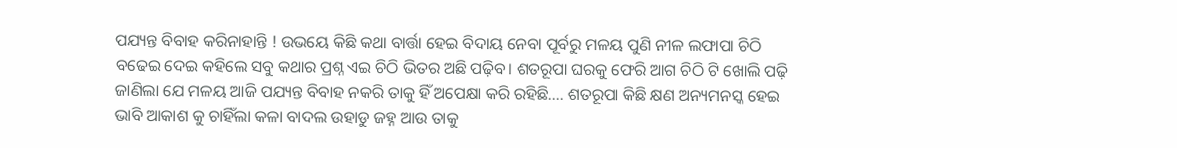ପଯ୍ୟନ୍ତ ବିବାହ କରିନାହାନ୍ତି ! ଉଭୟେ କିଛି କଥା ବାର୍ତ୍ତା ହେଇ ବିଦାୟ ନେବା ପୂର୍ବରୁ ମଳୟ ପୁଣି ନୀଳ ଲଫାପା ଚିଠି ବଢେଇ ଦେଇ କହିଲେ ସବୁ କଥାର ପ୍ରଶ୍ନ ଏଇ ଚିଠି ଭିତର ଅଛି ପଢ଼ିବ। ଶତରୂପା ଘରକୁ ଫେରି ଆଗ ଚିଠି ଟି ଖୋଲି ପଢ଼ି ଜାଣିଲା ଯେ ମଳୟ ଆଜି ପଯ୍ୟନ୍ତ ବିବାହ ନକରି ତାକୁ ହିଁ ଅପେକ୍ଷା କରି ରହିଛି.... ଶତରୂପା କିଛି କ୍ଷଣ ଅନ୍ୟମନସ୍କ ହେଇ ଭାବି ଆକାଶ କୁ ଚାହିଁଲା କଳା ବାଦଲ ଉହାଡୁ ଜହ୍ନ ଆଉ ତାକୁ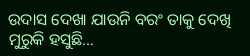ଉଦାସ ଦେଖା ଯାଉନି ବରଂ ତାକୁ ଦେଖି ମୁରୁକି ହସୁଛି...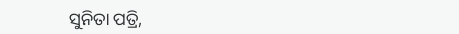ସୁନିତା ପତ୍ରି,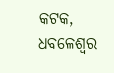କଟକ, ଧବଳେଶ୍ଵର